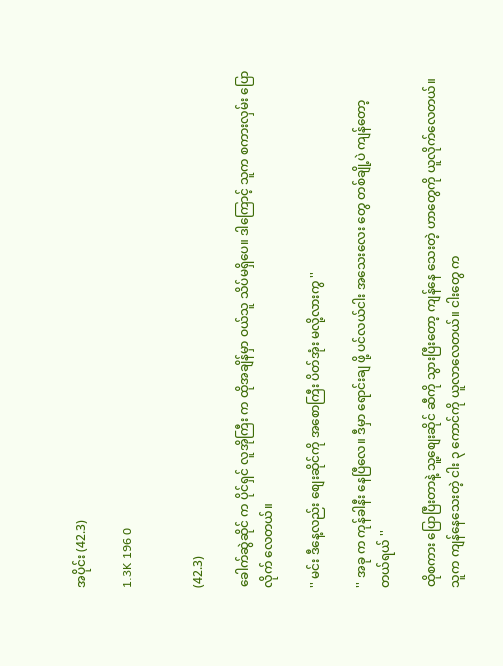အပိုင်း (42.3)

1.3K 196 0


(42.3)

ခေါက်ဆွဲဆိုင် က ပိုင်ရှင် လူအိုကြီး က ထိုအချိန်မှာ ဝယ်သူ သိပ်မရှိပေ။ ဒါကြောင့် သူက စကားလှမ်း ပြောလိုက် လေတယ်။

'' မင်း ဒီနေ့လည်း စျေးဆိုင်ကို အစောကြီး ပိတ်အုံး မလို့လားကွ ''

'' အခု က ကုန်ခါနီး နေပြီလေ။ ဒီမှာ ရောင်းချ ဖို့ ပင်လယ်ငါး အသေးလေး တွေ တစ်ချို့ပဲ ကျန်တော့ တယ်ရယ် ''

ထိုစကား ပြောပြီးတာနဲ့ သူ့စျေးဆိုင် ဆီကို သွားပြီးတော့ ကျန်နေ သေးတဲ့ ဟာတွေကို ယူလိုက်လေတယ်။ သူက ကျန်နေသေးတဲ့ ငါး ၃ ကောင်ကို ယူလာလေတယ်။ ငါးတွေ က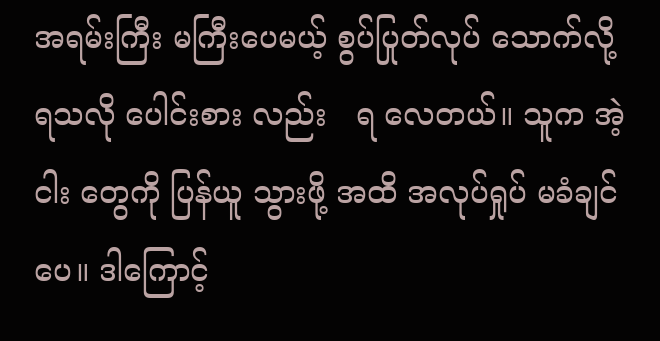အရမ်းကြီး မကြီးပေမယ့် စွပ်ပြုတ်လုပ် သောက်လို့ ရသလို ပေါင်းစား လည်း   ရ လေတယ်။ သူက အဲ့ငါး တွေကို ပြန်ယူ သွားဖို့ အထိ အလုပ်ရှုပ် မခံချင်ပေ။ ဒါကြောင့်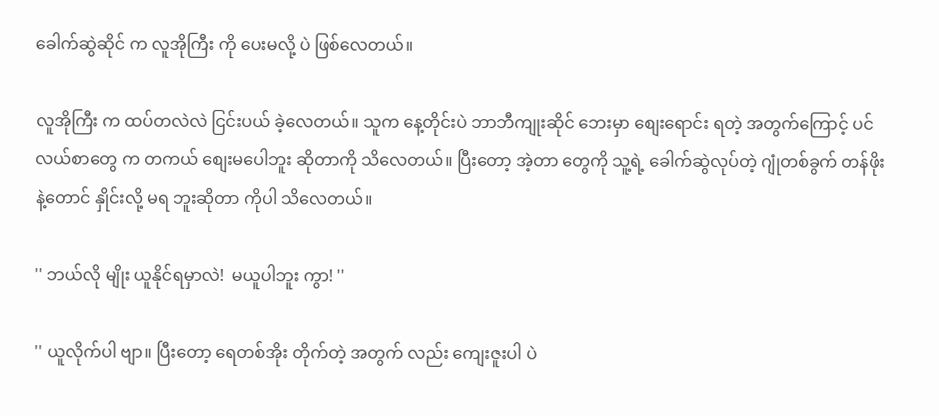ခေါက်ဆွဲဆိုင် က လူအိုကြီး ကို ပေးမလို့ ပဲ ဖြစ်လေတယ်။

လူအိုကြီး က ထပ်တလဲလဲ ငြင်းပယ် ခဲ့လေတယ်။ သူက နေ့တိုင်းပဲ ဘာဘီကျုးဆိုင် ဘေးမှာ စျေးရောင်း ရတဲ့ အတွက်ကြောင့် ပင်လယ်စာတွေ က တကယ် စျေးမပေါဘူး ဆိုတာကို သိလေတယ်။ ပြီးတော့ အဲ့တာ တွေကို သူ့ရဲ့ ခေါက်ဆွဲလုပ်တဲ့ ဂျုံတစ်ခွက် တန်ဖိုးနဲ့တောင် နှိုင်းလို့ မရ ဘူးဆိုတာ ကိုပါ သိလေတယ်။

'' ဘယ်လို မျိုး ယူနိုင်ရမှာလဲ!  မယူပါဘူး ကွာ! ''

'' ယူလိုက်ပါ ဗျာ။ ပြီးတော့ ရေတစ်အိုး တိုက်တဲ့ အတွက် လည်း ကျေးဇူးပါ ပဲ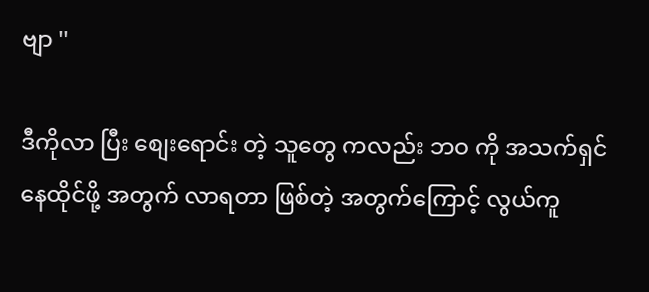ဗျာ ''

ဒီကိုလာ ပြီး စျေးရောင်း တဲ့ သူတွေ ကလည်း ဘဝ ကို အသက်ရှင် နေထိုင်ဖို့ အတွက် လာရတာ ဖြစ်တဲ့ အတွက်ကြောင့် လွယ်ကူ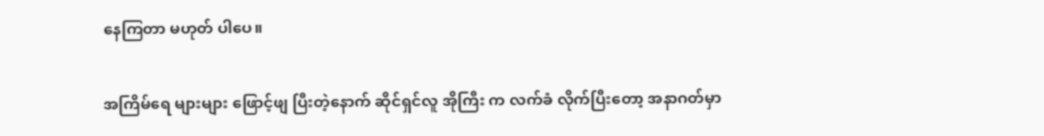နေကြတာ မဟုတ် ပါပေ။

အကြိမ်ရေ များများ ဖြောင့်ဖျ ပြီးတဲ့နောက် ဆိုင်ရှင်လူ အိုကြီး က လက်ခံ လိုက်ပြီးတော့ အနာဂတ်မှာ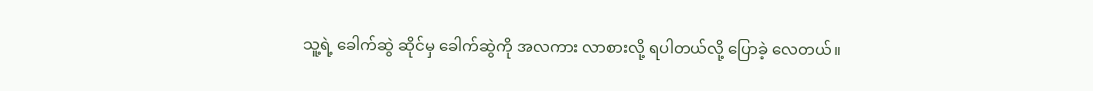သူ့ရဲ့ ခေါက်ဆွဲ ဆိုင်မှ ခေါက်ဆွဲကို အလကား လာစားလို့ ရပါတယ်လို့ ပြောခဲ့ လေတယ်။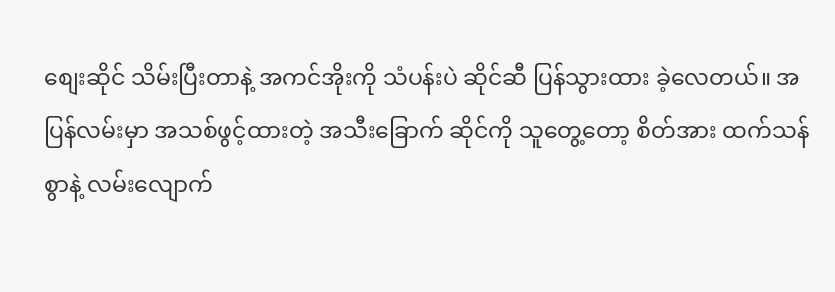စျေးဆိုင် သိမ်းပြီးတာနဲ့ အကင်အိုးကို သံပန်းပဲ ဆိုင်ဆီ ပြန်သွားထား ခဲ့လေတယ်။ အပြန်လမ်းမှာ အသစ်ဖွင့်ထားတဲ့ အသီးခြောက် ဆိုင်ကို သူတွေ့တော့ စိတ်အား ထက်သန်စွာနဲ့ လမ်းလျောက်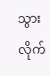သွားလိုက်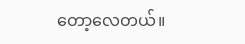တော့လေတယ်။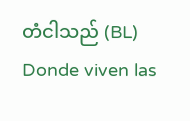တံငါသည် (BL) Donde viven las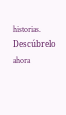historias. Descúbrelo ahora